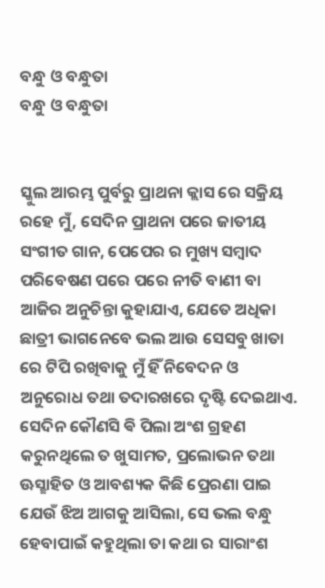ବନ୍ଧୁ ଓ ବନ୍ଧୁତା
ବନ୍ଧୁ ଓ ବନ୍ଧୁତା


ସ୍କୁଲ ଆରମ୍ଭ ପୁର୍ବରୁ ପ୍ରାଥନା କ୍ଲାସ ରେ ସକ୍ରିୟ ରହେ ମୁଁ, ସେଦିନ ପ୍ରାଥନା ପରେ ଜାତୀୟ ସଂଗୀତ ଗାନ, ପେପେର ର ମୁଖ୍ୟ ସମ୍ବାଦ ପରିବେଷଣ ପରେ ପରେ ନୀତି ବାଣୀ ବା ଆଜିର ଅନୁଚିନ୍ତା କୁହାଯାଏ, ଯେତେ ଅଧିକା ଛାତ୍ରୀ ଭାଗନେବେ ଭଲ ଆଉ ସେସବୁ ଖାତା ରେ ଟିପି ରଖିବାକୁ ମୁଁ ହିଁ ନିବେଦନ ଓ ଅନୁରୋଧ ତଥା ତଦାରଖରେ ଦୃଷ୍ଟି ଦେଇଥାଏ. ସେଦିନ କୌଣସି ଵି ପିଲା ଅଂଶ ଗ୍ରହଣ କରୁନଥିଲେ ତ ଖୁସାମତ, ପ୍ରଲୋଭନ ତଥା ଊସ୍ଛାହିତ ଓ ଆବଶ୍ୟକ କିଛି ପ୍ରେରଣା ପାଇ ଯେଉଁ ଝିଅ ଆଗକୁ ଆସିଲା, ସେ ଭଲ ବନ୍ଧୁ ହେବାପାଇଁ କହୁଥିଲା ତା କଥା ର ସାରାଂଶ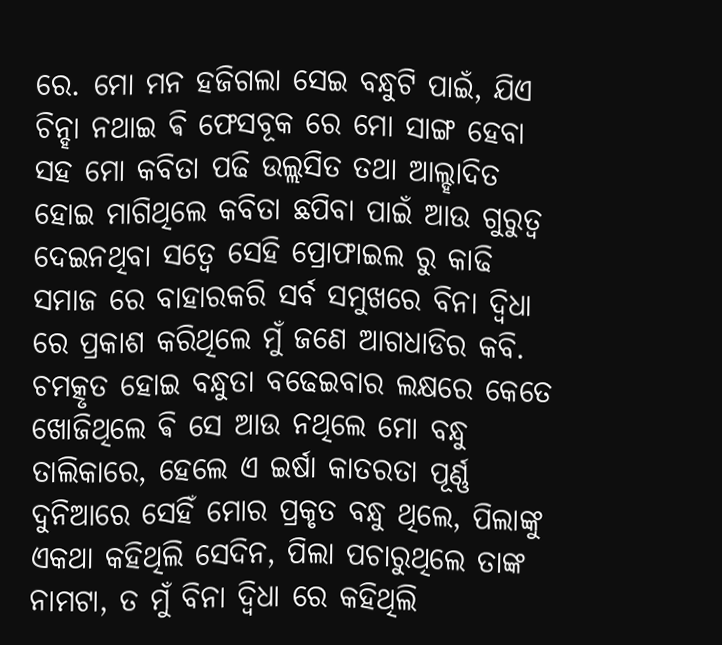ରେ. ମୋ ମନ ହଜିଗଲା ସେଇ ବନ୍ଧୁଟି ପାଇଁ, ଯିଏ ଚିନ୍ହା ନଥାଇ ଵି ଫେସବୂକ ରେ ମୋ ସାଙ୍ଗ ହେବା ସହ ମୋ କବିତା ପଢି ଉଲ୍ଲସିତ ତଥା ଆଲ୍ହାଦିତ ହୋଇ ମାଗିଥିଲେ କବିତା ଛପିବା ପାଇଁ ଆଉ ଗୁରୁତ୍ୱ ଦେଇନଥିବା ସତ୍ୱେ ସେହି ପ୍ରୋଫାଇଲ ରୁ କାଢି ସମାଜ ରେ ବାହାରକରି ସର୍ବ ସମୁଖରେ ବିନା ଦ୍ଵିଧା ରେ ପ୍ରକାଶ କରିଥିଲେ ମୁଁ ଜଣେ ଆଗଧାଡିର କବି. ଚମତ୍କୃତ ହୋଇ ବନ୍ଧୁତା ବଢେଇବାର ଲକ୍ଷରେ କେତେ ଖୋଜିଥିଲେ ଵି ସେ ଆଉ ନଥିଲେ ମୋ ବନ୍ଧୁ ତାଲିକାରେ, ହେଲେ ଏ ଇର୍ଷା କାତରତା ପୂର୍ଣ୍ଣ ଦୁନିଆରେ ସେହିଁ ମୋର ପ୍ରକୃତ ବନ୍ଧୁ ଥିଲେ, ପିଲାଙ୍କୁ ଏକଥା କହିଥିଲି ସେଦିନ, ପିଲା ପଚାରୁଥିଲେ ତାଙ୍କ ନାମଟା, ତ ମୁଁ ବିନା ଦ୍ଵିଧା ରେ କହିଥିଲି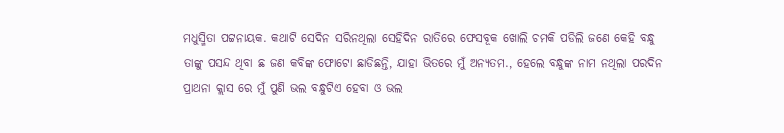ମଧୁସ୍ମିତା ପଟ୍ଟନାୟକ. କଥାଟି ସେଦିନ ସରିନଥିଲା ସେହିଦିନ ରାତିରେ ଫେସବୂକ ଖୋଲି ଚମକି ପଡିଲି ଜଣେ କେହି ବନ୍ଧୁ ତାଙ୍କୁ ପସନ୍ଦ ଥିବା ଛ ଜଣ କବିଙ୍କ ଫୋଟୋ ଛାଡିଛନ୍ତି, ଯାହା ଭିତରେ ମୁଁ ଅନ୍ୟତମ., ହେଲେ ବନ୍ଧୁଙ୍କ ନାମ ନଥିଲା ପରଦିନ ପ୍ରାଥନା କ୍ଲାସ ରେ ମୁଁ ପୁଣି ଭଲ ବନ୍ଧୁଟିଏ ହେବା ଓ ଭଲ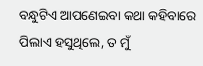ବନ୍ଧୁଟିଏ ଆପଣେଇବା କଥା କହିବାରେ ପିଲାଏ ହସୁଥିଲେ, ତ ମୁଁ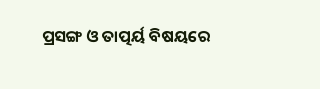ପ୍ରସଙ୍ଗ ଓ ତାତ୍ପର୍ୟ ବିଷୟରେ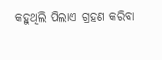କହୁଥିଲି ପିଲାଏ ଗ୍ରହଣ କରିବା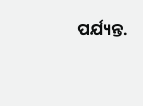ପର୍ଯ୍ୟନ୍ତ.